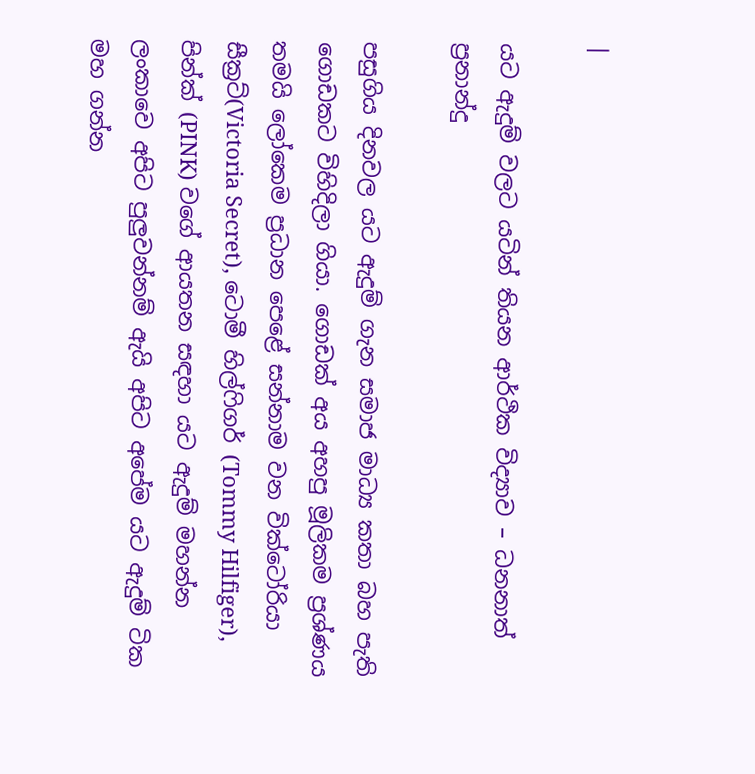|

යට ඇදුම් වලට යටින් තියන ආර්ථික විද්‍යාව – ධනනාත් ප්‍රනාන්දු

පසුගිය දිනවල යට ඇදුම් ගැන සමාජ මාධ්‍ය කතා බහ පැති ගොඩකට විහිදිලා ගියා. ගොඩක් අය අහපු මූලිකම ප්‍රශ්ණය තමයි ලෝකෙම ප්‍රධාන පෙළේ සන්නාම වන වික්ටෝරියා සීක්‍රට්(Victoria Secret), ටොමී හිල්ෆිගර් (Tommy Hilfiger), පින්ක් (PINK) වගේ ආයතන සඳහා යට ඇදුම් මහන්න ලංකාවෙ අපිට පුලුවන්නම් ඇයි අපිට අපේම යට ඇදුම් ටික මහ ගන්න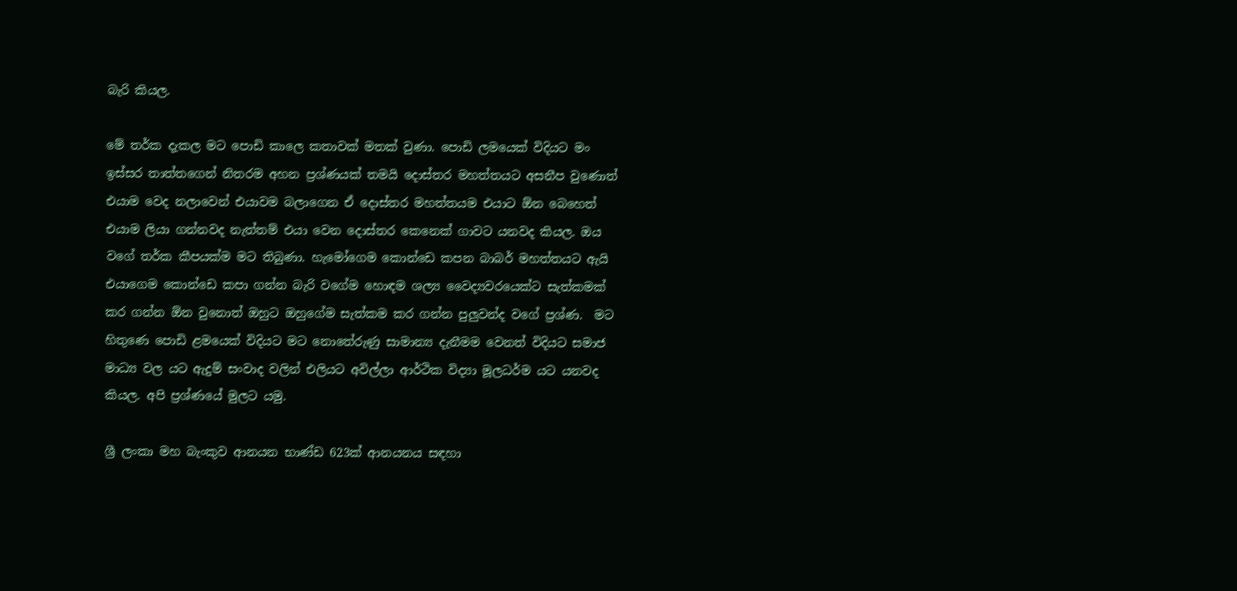බැරි කියල.

මේ තර්ක දැකල මට පොඩි කාලෙ කතාවක් මතක් වුණා. පොඩි ලමයෙක් විදියට මං ඉස්සර තාත්තගෙන් නිතරම අහන ප්‍රශ්ණයක් තමයි දොස්තර මහත්තයට අසනීප වුණොත් එයාම වෙද නලාවෙන් එයාවම බලාගෙන ඒ දොස්තර මහත්තයම එයාට ඕන බෙහෙත් එයාම ලියා ගන්නවද නැත්තම් එයා වෙන දොස්තර කෙනෙක් ගාවට යනවද කියල. ඔය වගේ තර්ක කීපයක්ම මට තිබුණා. හැමෝගෙම කොන්ඩෙ කපන බාබර් මහත්තයට ඇයි එයාගෙම කොන්ඩෙ කපා ගන්න බැරි වගේම හොඳම ශල්‍ය වෛද්‍යවරයෙක්ට සැත්කමක් කර ගන්න ඕන වුනොත් ඔහුට ඔහුගේම සැත්කම කර ගන්න පුලුවන්ද වගේ ප්‍රශ්ණ.  මට හිතුණෙ පොඩි ළමයෙක් විදියට මට නොතේරුණු සාමාන්‍ය දැනීමම වෙනත් විදියට සමාජ මාධ්‍ය වල යට ඇදුම් සංවාද වලින් එලියට අවිල්ලා ආර්ථික විද්‍යා මූලධර්ම යට යනවද කියල. අපි ප්‍රශ්ණයේ මුලට යමු.

ශ්‍රී ලංකා මහ බැංකුව ආනයන භාණ්ඩ 623ක් ආනයනය සඳහා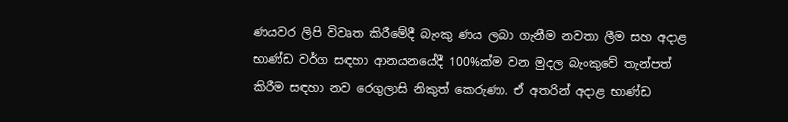ණයවර ලිපි විවෘත කිරීමේදී බැංකු ණය ලබා ගැනීම නවතා ලීම සහ අදාළ භාණ්ඩ වර්ග සඳහා ආනයනයේදී 100%ක්ම වන මුදල බැංකුවේ තැන්පත් කිරීම සඳහා නව රෙගුලාසි නිකුත් කෙරුණා. ඒ අතරින් අදාළ භාණ්ඩ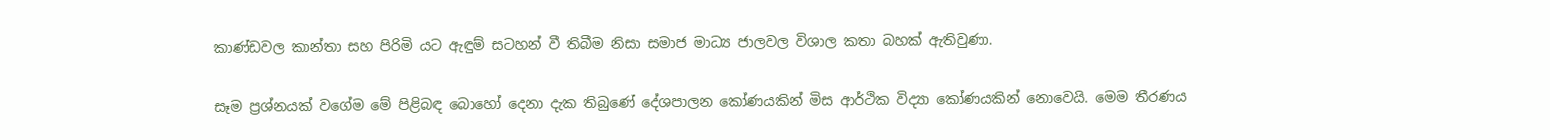කාණ්ඩවල කාන්තා සහ පිරිමි යට ඇඳුම් සටහන් වී තිබීම නිසා සමාජ මාධ්‍ය ජාලවල විශාල කතා බහක් ඇතිවුණා.

සෑම ප්‍රශ්නයක් වගේම මේ පිළිබඳ බොහෝ දෙනා දැක තිබුණේ දේශපාලන කෝණයකින් මිස ආර්ථික විද්‍යා කෝණයකින් නොවෙයි. මෙම තීරණය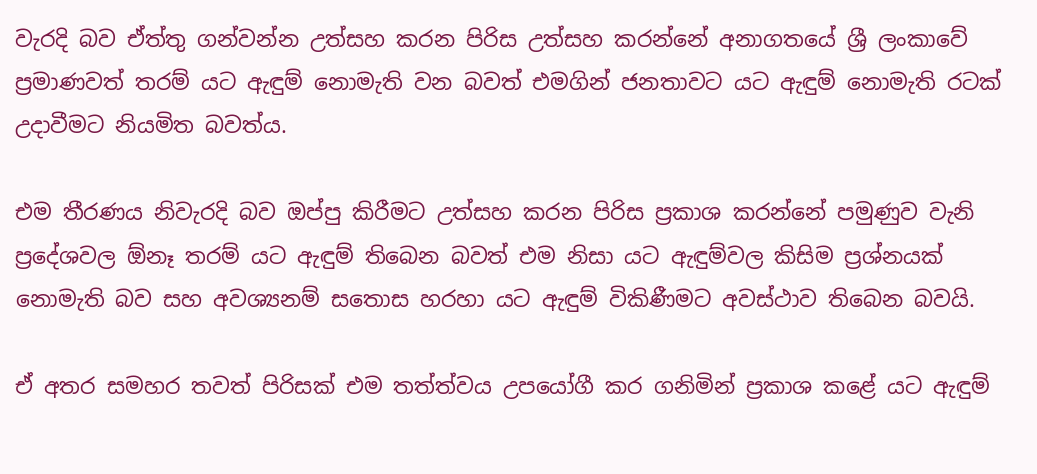වැරදි බව ඒත්තු ගන්වන්න උත්සහ කරන පිරිස උත්සහ කරන්නේ අනාගතයේ ශ්‍රී ලංකාවේ ප්‍රමාණවත් තරම් යට ඇඳුම් නොමැති වන බවත් එමගින් ජනතාවට යට ඇඳුම් නොමැති රටක් උදාවීමට නියමිත බවත්ය.

එම තීරණය නිවැරදි බව ඔප්පු කිරීමට උත්සහ කරන පිරිස ප්‍රකාශ කරන්නේ පමුණුව වැනි ප්‍රදේශවල ඕනෑ තරම් යට ඇඳුම් තිබෙන බවත් එම නිසා යට ඇඳුම්වල කිසිම ප්‍රශ්නයක් නොමැති බව සහ අවශ්‍යනම් සතොස හරහා යට ඇඳුම් විකිණීමට අවස්ථාව තිබෙන බවයි.

ඒ අතර සමහර තවත් පිරිසක් එම තත්ත්වය උපයෝගී කර ගනිමින් ප්‍රකාශ කළේ යට ඇඳුම්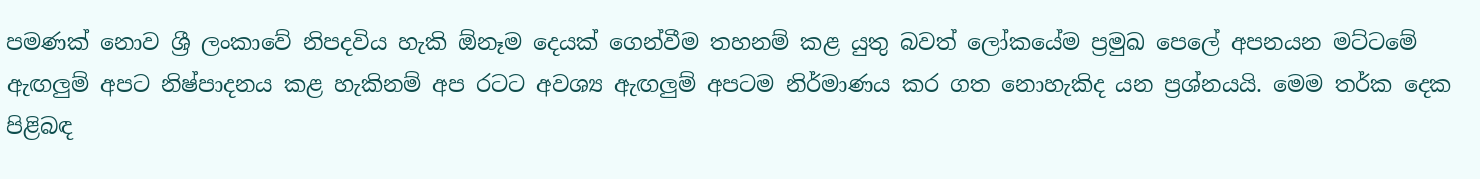පමණක් නොව ශ්‍රී ලංකාවේ නිපදවිය හැකි ඕනෑම දෙයක් ගෙන්වීම තහනම් කළ යුතු බවත් ලෝකයේම ප්‍රමුඛ පෙලේ අපනයන මට්ටමේ ඇඟලුම් අපට නිෂ්පාදනය කළ හැකිනම් අප රටට අවශ්‍ය ඇඟලුම් අපටම නිර්මාණය කර ගත නොහැකිද යන ප්‍රශ්නයයි. මෙම තර්ක දෙක පිළිබඳ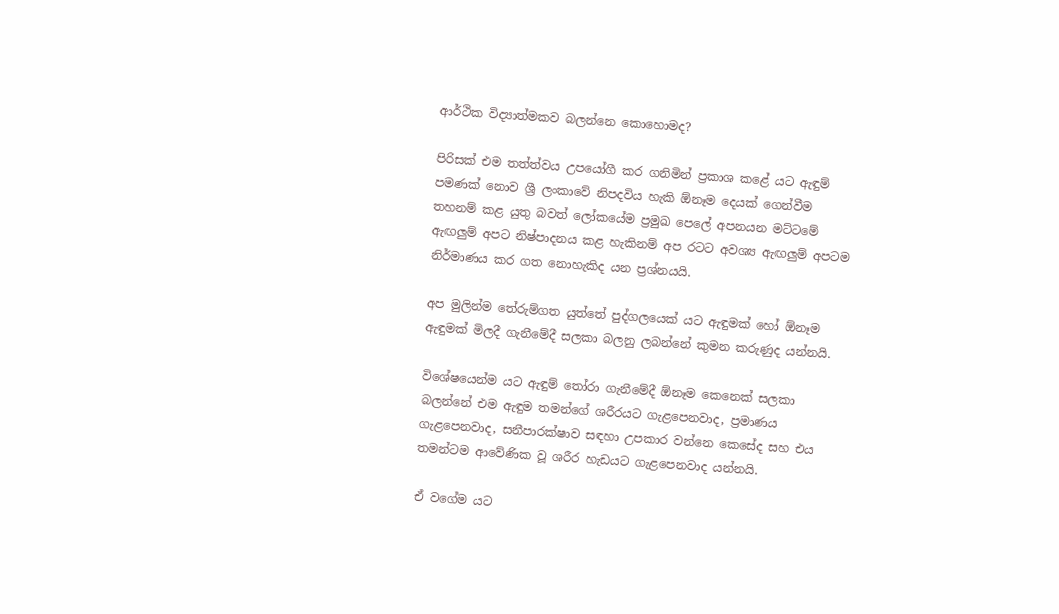ආර්ථික විද්‍යාත්මකව බලන්නෙ කොහොමද?

පිරිසක් එම තත්ත්වය උපයෝගී කර ගනිමින් ප්‍රකාශ කළේ යට ඇඳුම් පමණක් නොව ශ්‍රී ලංකාවේ නිපදවිය හැකි ඕනෑම දෙයක් ගෙන්වීම තහනම් කළ යුතු බවත් ලෝකයේම ප්‍රමුඛ පෙලේ අපනයන මට්ටමේ ඇඟලුම් අපට නිෂ්පාදනය කළ හැකිනම් අප රටට අවශ්‍ය ඇඟලුම් අපටම නිර්මාණය කර ගත නොහැකිද යන ප්‍රශ්නයයි.

අප මුලින්ම තේරුම්ගත යුත්තේ පුද්ගලයෙක් යට ඇඳුමක් හෝ ඕනෑම ඇඳුමක් මිලදී ගැනීමේදී සලකා බලනු ලබන්නේ කුමන කරුණුද යන්නයි.

විශේෂයෙන්ම යට ඇඳුම් තෝරා ගැනීමේදී ඕනෑම කෙනෙක් සලකා බලන්නේ එම ඇඳුම තමන්ගේ ශරීරයට ගැළපෙනවාද, ප්‍රමාණය ගැළපෙනවාද, සනීපාරක්ෂාව සඳහා උපකාර වන්නෙ කෙසේද සහ එය තමන්ටම ආවේණික වූ ශරීර හැඩයට ගැළපෙනවාද යන්නයි.

ඒ වගේම යට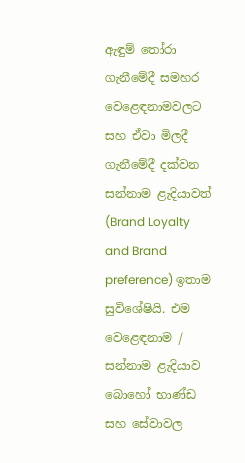ඇඳුම් තෝරා ගැනීමේදී සමහර වෙළෙඳනාමවලට සහ ඒවා මිලදී ගැනීමේදී දක්වන සන්නාම ළැදියාවත් (Brand Loyalty and Brand preference) ඉතාම සුවිශේෂියි. එම වෙළෙඳනාම / සන්නාම ළැදියාව බොහෝ භාණ්ඩ සහ සේවාවල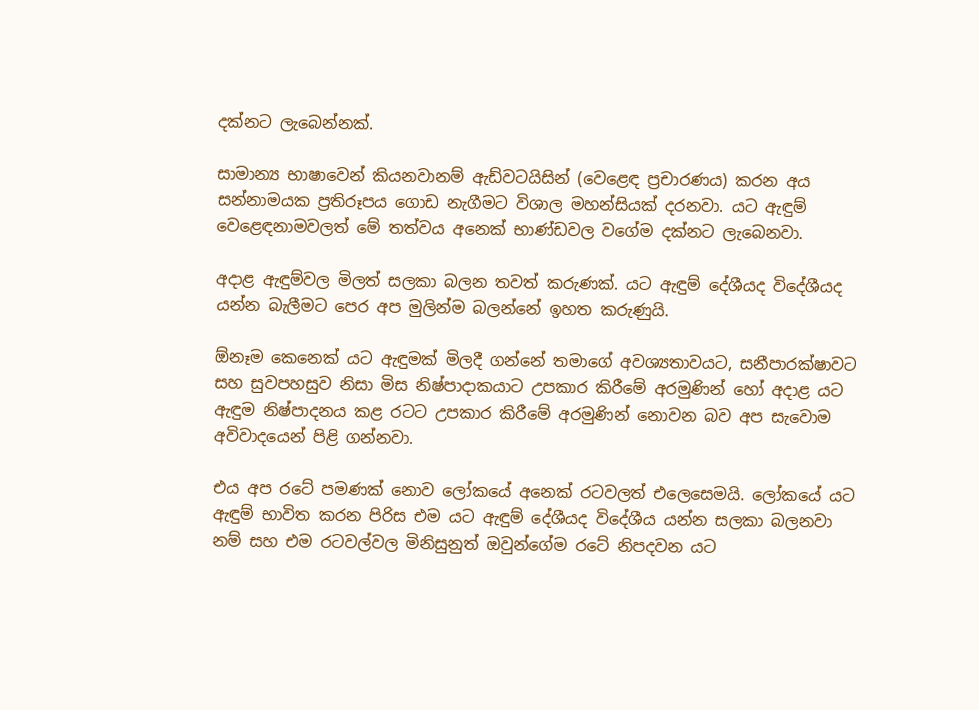දක්නට ලැබෙන්නක්.

සාමාන්‍ය භාෂාවෙන් කියනවානම් ඇඩ්වටයිසින් (වෙළෙඳ ප්‍රචාරණය) කරන අය සන්නාමයක ප්‍රතිරූපය ගොඩ නැගීමට විශාල මහන්සියක් දරනවා. යට ඇඳුම් වෙළෙඳනාමවලත් මේ තත්වය අනෙක් භාණ්ඩවල වගේම දක්නට ලැබෙනවා.

අදාළ ඇඳුම්වල මිලත් සලකා බලන තවත් කරුණක්. යට ඇඳුම් දේශීයද විදේශීයද යන්න බැලීමට පෙර අප මුලින්ම බලන්නේ ඉහත කරුණුයි.

ඕනෑම කෙනෙක් යට ඇඳුමක් මිලදී ගන්නේ තමාගේ අවශ්‍යතාවයට, සනීපාරක්ෂාවට සහ සුවපහසුව නිසා මිස නිෂ්පාදාකයාට උපකාර කිරීමේ අරමුණින් හෝ අදාළ යට ඇඳුම නිෂ්පාදනය කළ රටට උපකාර කිරීමේ අරමුණින් නොවන බව අප සැවොම අවිවාදයෙන් පිළි ගන්නවා.

එය අප රටේ පමණක් නොව ලෝකයේ අනෙක් රටවලත් එලෙසෙමයි. ලෝකයේ යට ඇඳුම් භාවිත කරන පිරිස එම යට ඇඳුම් දේශීයද විදේශීය යන්න සලකා බලනවා නම් සහ එම රටවල්වල මිනිසුනුත් ඔවුන්ගේම රටේ නිපදවන යට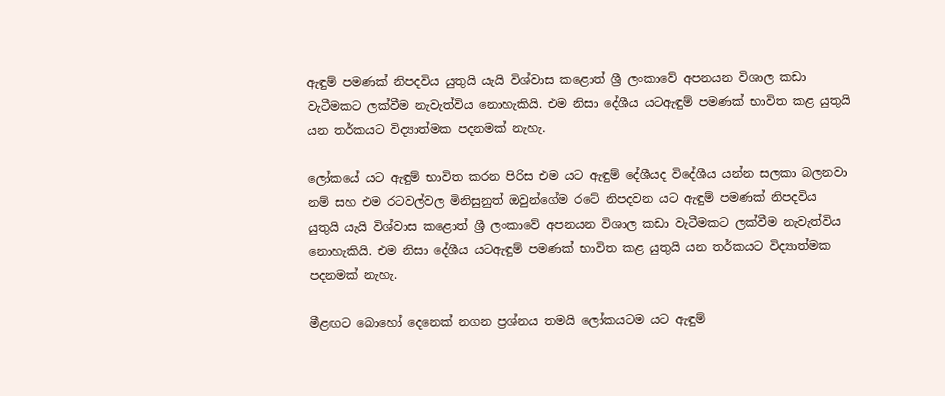ඇඳුම් පමණක් නිපදවිය යුතුයි යැයි විශ්වාස කළොත් ශ්‍රී ලංකාවේ අපනයන විශාල කඩා වැටීමකට ලක්වීම නැවැත්විය නොහැකියි. එම නිසා දේශීය යටඇඳුම් පමණක් භාවිත කළ යුතුයි යන තර්කයට විද්‍යාත්මක පදනමක් නැහැ.

ලෝකයේ යට ඇඳුම් භාවිත කරන පිරිස එම යට ඇඳුම් දේශීයද විදේශීය යන්න සලකා බලනවා නම් සහ එම රටවල්වල මිනිසුනුත් ඔවුන්ගේම රටේ නිපදවන යට ඇඳුම් පමණක් නිපදවිය යුතුයි යැයි විශ්වාස කළොත් ශ්‍රී ලංකාවේ අපනයන විශාල කඩා වැටීමකට ලක්වීම නැවැත්විය නොහැකියි. එම නිසා දේශීය යටඇඳුම් පමණක් භාවිත කළ යුතුයි යන තර්කයට විද්‍යාත්මක පදනමක් නැහැ.

මීළඟට බොහෝ දෙනෙක් නගන ප්‍රශ්නය තමයි ලෝකයටම යට ඇඳුම්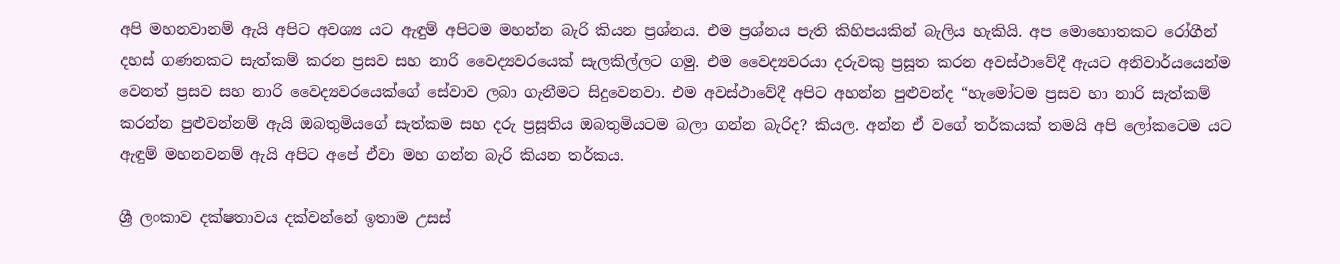අපි මහනවානම් ඇයි අපිට අවශ්‍ය යට ඇඳුම් අපිටම මහන්න බැරි කියන ප්‍රශ්නය. එම ප්‍රශ්නය පැති කිහිපයකින් බැලිය හැකියි. අප මොහොතකට රෝගීන් දහස් ගණනකට සැත්කම් කරන ප්‍රසව සහ නාරි වෛද්‍යවරයෙක් සැලකිල්ලට ගමු. එම වෛද්‍යවරයා දරුවකු ප්‍රසූත කරන අවස්ථාවේදී ඇයට අනිවාර්යයෙන්ම වෙනත් ප්‍රසව සහ නාරි වෛද්‍යවරයෙක්ගේ සේවාව ලබා ගැනීමට සිදුවෙනවා. එම අවස්ථාවේදී අපිට අහන්න පුළුවන්ද “හැමෝටම ප්‍රසව හා නාරි සැත්කම් කරන්න පුළුවන්නම් ඇයි ඔබතුමියගේ සැත්කම සහ දරු ප්‍රසූතිය ඔබතුමියටම බලා ගන්න බැරිද? කියල. අන්න ඒ වගේ තර්කයක් තමයි අපි ලෝකටෙම යට ඇඳුම් මහනවනම් ඇයි අපිට අපේ ඒවා මහ ගන්න බැරි කියන තර්කය.

ශ්‍රී ලංකාව දක්ෂතාවය දක්වන්නේ ඉතාම උසස්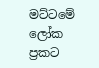මට්ටමේ ලෝක ප්‍රකට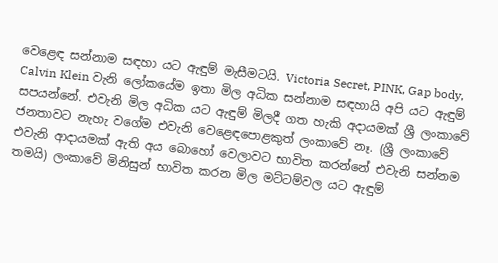වෙළෙඳ සන්නාම සඳහා යට ඇඳුම් මැසීමටයි. Victoria Secret, PINK, Gap body, Calvin Klein වැනි ලෝකයේම ඉතා මිල අධික සන්නාම සඳහායි අපි යට ඇඳුම් සපයන්නේ. එවැනි මිල අධික යට ඇඳුම් මිලදී ගත හැකි අදායමක් ශ්‍රී ලංකාවේ ජනතාවට නැහැ වගේම එවැනි වෙළෙඳපොළකුත් ලංකාවේ නෑ. (ශ්‍රී ලංකාවේ එවැනි ආදායමක් ඇති අය බොහෝ වෙලාවට භාවිත කරන්නේ එවැනි සන්නම තමයි) ලංකාවේ මිනිසුන් භාවිත කරන මිල මට්ටම්වල යට ඇඳුම්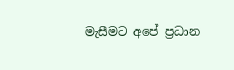මැසීමට අපේ ප්‍රධාන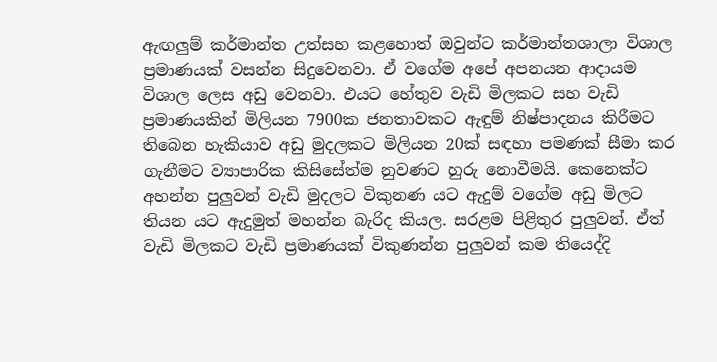ඇඟලුම් කර්මාන්ත උත්සහ කළහොත් ඔවුන්ට කර්මාන්තශාලා විශාල ප්‍රමාණයක් වසන්න සිදුවෙනවා. ඒ වගේම අපේ අපනයන ආදායම විශාල ලෙස අඩු වෙනවා. එයට හේතුව වැඩි මිලකට සහ වැඩි ප්‍රමාණයකින් මිලියන 7900ක ජනතාවකට ඇඳුම් නිෂ්පාදනය කිරීමට තිබෙන හැකියාව අඩු මුදලකට මිලියන 20ක් සඳහා පමණක් සීමා කර ගැනීමට ව්‍යාපාරික කිසිසේත්ම නුවණට හුරු නොවීමයි. කෙනෙක්ට අහන්න පුලුවන් වැඩි මුදලට විකුනණ යට ඇදුම් වගේම අඩු මිලට තියන යට ඇදුමුත් මහන්න බැරිද කියල. සරළම පිළිතුර පුලුවන්. ඒත් වැඩි මිලකට වැඩි ප්‍රමාණයක් විකුණන්න පුලුවන් කම තියෙද්දි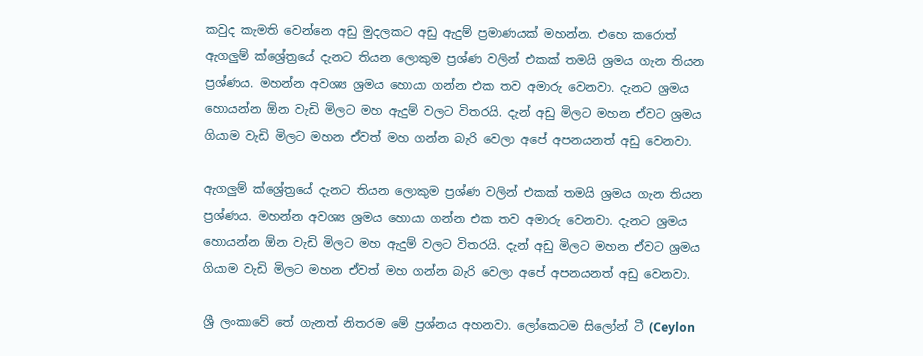කවුද කැමති වෙන්නෙ අඩු මුදලකට අඩු ඇදුම් ප්‍රමාණයක් මහන්න. එහෙ කරොත් ඇගලුම් ක්ශ්‍රේත්‍රයේ දැනට තියන ලොකුම ප්‍රශ්ණ වලින් එකක් තමයි ශ්‍රමය ගැන තියන ප්‍රශ්ණය. මහන්න අවශ්‍ය ශ්‍රමය හොයා ගන්න එක තව අමාරු වෙනවා. දැනට ශ්‍රමය හොයන්න ඕන වැඩි මිලට මහ ඇදුම් වලට විතරයි. දැන් අඩු මිලට මහන ඒවට ශ්‍රමය ගියාම වැඩි මිලට මහන ඒවත් මහ ගන්න බැරි වෙලා අපේ අපනයනත් අඩු වෙනවා.

ඇගලුම් ක්ශ්‍රේත්‍රයේ දැනට තියන ලොකුම ප්‍රශ්ණ වලින් එකක් තමයි ශ්‍රමය ගැන තියන ප්‍රශ්ණය. මහන්න අවශ්‍ය ශ්‍රමය හොයා ගන්න එක තව අමාරු වෙනවා. දැනට ශ්‍රමය හොයන්න ඕන වැඩි මිලට මහ ඇදුම් වලට විතරයි. දැන් අඩු මිලට මහන ඒවට ශ්‍රමය ගියාම වැඩි මිලට මහන ඒවත් මහ ගන්න බැරි වෙලා අපේ අපනයනත් අඩු වෙනවා.

ශ්‍රී ලංකාවේ තේ ගැනත් නිතරම මේ ප්‍රශ්නය අහනවා. ලෝකෙටම සිලෝන් ටී (Ceylon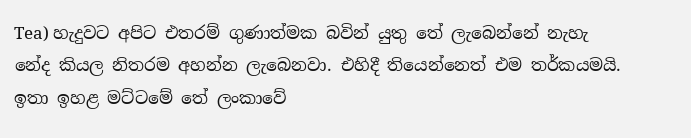Tea) හැදුවට අපිට එතරම් ගුණාත්මක බවින් යුතු තේ ලැබෙන්නේ නැහැ නේද කියල නිතරම අහන්න ලැබෙනවා. එහිදී තියෙන්නෙත් එම තර්කයමයි. ඉතා ඉහළ මට්ටමේ තේ ලංකාවේ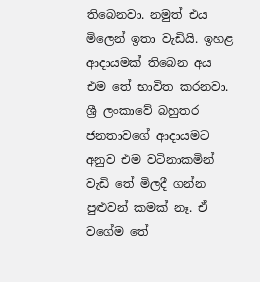තිබෙනවා. නමුත් එය මිලෙන් ඉතා වැඩියි. ඉහළ ආදායමක් තිබෙන අය එම තේ භාවිත කරනවා. ශ්‍රී ලංකාවේ බහුතර ජනතාවගේ ආදායමට අනුව එම වටිනාකමින් වැඩි තේ මිලදී ගන්න පුළුවන් කමක් නෑ. ඒ වගේම තේ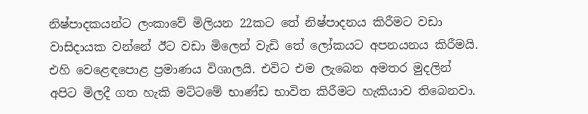නිෂ්පාදකයන්ට ලංකාවේ මිලියන 22කට තේ නිෂ්පාදනය කිරීමට වඩා වාසිදායක වන්නේ ඊට වඩා මිලෙන් වැඩි තේ ලෝකයට අපනයනය කිරීමයි. එහි වෙළෙඳපොළ ප්‍රමාණය විශාලයි. එවිට එම ලැබෙන අමතර මුදලින් අපිට මිලදී ගත හැකි මට්ටමේ භාණ්ඩ භාවිත කිරීමට හැකියාව තිබෙනවා.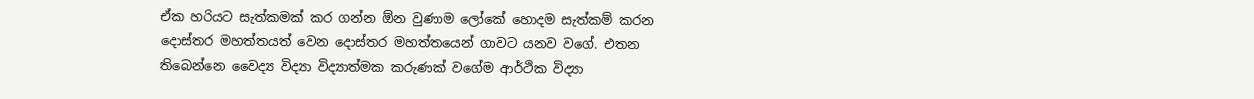ඒක හරියට සැත්කමක් කර ගන්න ඕන වුණාම ලෝකේ හොදම සැත්කම් කරන දොස්තර මහත්තයත් වෙන දොස්තර මහත්තයෙන් ගාවට යනව වගේ. එතන තිබෙන්නෙ වෛද්‍ය විද්‍යා විද්‍යාත්මක කරුණක් වගේම ආර්ථික විද්‍යා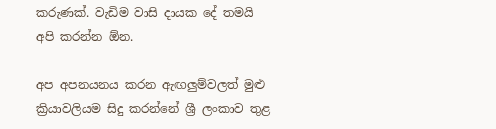කරුණක්. වැඩිම වාසි දායක දේ තමයි අපි කරන්න ඕන.

අප අපනයනය කරන ඇඟලුම්වලත් මුළු ක්‍රියාවලියම සිදු කරන්නේ ශ්‍රී ලංකාව තුළ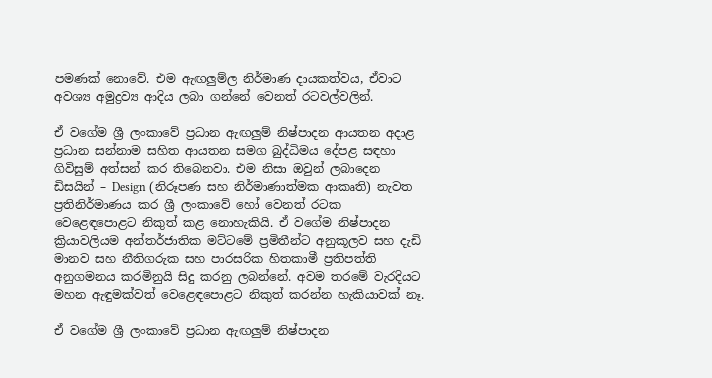පමණක් නොවේ. එම ඇඟලුම්ල නිර්මාණ දායකත්වය, ඒවාට අවශ්‍ය අමුද්‍රව්‍ය ආදිය ලබා ගන්නේ වෙනත් රටවල්වලින්.

ඒ වගේම ශ්‍රී ලංකාවේ ප්‍රධාන ඇඟලුම් නිෂ්පාදන ආයතන අදාළ ප්‍රධාන සන්නාම සහිත ආයතන සමග බුද්ධිමය දේපළ සඳහා ගිවිසුම් අත්සන් කර තිබෙනවා. එම නිසා ඔවුන් ලබාදෙන ඩිසයින් – Design (නිරූපණ සහ නිර්මාණාත්මක ආකෘති) නැවත ප්‍රතිනිර්මාණය කර ශ්‍රී ලංකාවේ හෝ වෙනත් රටක වෙළෙඳපොළට නිකුත් කළ නොහැකියි. ඒ වගේම නිෂ්පාදන ක්‍රියාවලියම අන්තර්ජාතික මට්ටමේ ප්‍රමිතීන්ට අනුකූලව සහ දැඩි මානව සහ නීතිගරුක සහ පාරසරික හිතකාමී ප්‍රතිපත්ති අනුගමනය කරමිනුයි සිදු කරනු ලබන්නේ. අවම තරමේ වැරදියට මහන ඇඳුමක්වත් වෙළෙඳපොළට නිකුත් කරන්න හැකියාවක් නෑ.

ඒ වගේම ශ්‍රී ලංකාවේ ප්‍රධාන ඇඟලුම් නිෂ්පාදන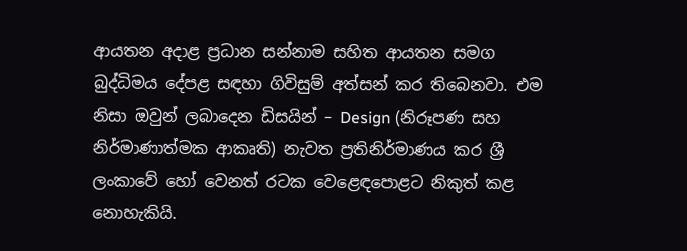ආයතන අදාළ ප්‍රධාන සන්නාම සහිත ආයතන සමග බුද්ධිමය දේපළ සඳහා ගිවිසුම් අත්සන් කර තිබෙනවා. එම නිසා ඔවුන් ලබාදෙන ඩිසයින් – Design (නිරූපණ සහ නිර්මාණාත්මක ආකෘති) නැවත ප්‍රතිනිර්මාණය කර ශ්‍රී ලංකාවේ හෝ වෙනත් රටක වෙළෙඳපොළට නිකුත් කළ නොහැකියි.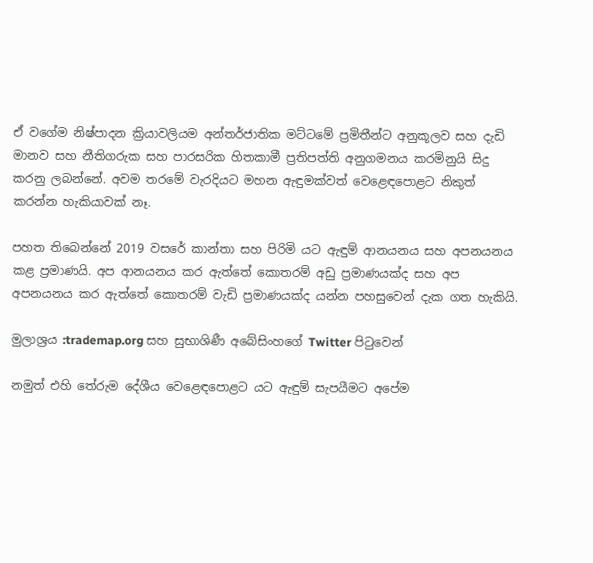ඒ වගේම නිෂ්පාදන ක්‍රියාවලියම අන්තර්ජාතික මට්ටමේ ප්‍රමිතීන්ට අනුකූලව සහ දැඩි මානව සහ නීතිගරුක සහ පාරසරික හිතකාමී ප්‍රතිපත්ති අනුගමනය කරමිනුයි සිදු කරනු ලබන්නේ. අවම තරමේ වැරදියට මහන ඇඳුමක්වත් වෙළෙඳපොළට නිකුත් කරන්න හැකියාවක් නෑ.

පහත තිබෙන්නේ 2019 වසරේ කාන්තා සහ පිරිමි යට ඇඳුම් ආනයනය සහ අපනයනය කළ ප්‍රමාණයි. අප ආනයනය කර ඇත්තේ කොතරම් අඩු ප්‍රමාණයක්ද සහ අප අපනයනය කර ඇත්තේ කොතරම් වැඩි ප්‍රමාණයක්ද යන්න පහසුවෙන් දැක ගත හැකියි.

මුලාශ්‍රය :trademap.org සහ සුභාශිණී අබේසිංහගේ Twitter පිටුවෙන්

නමුත් එහි තේරුම දේශීය වෙළෙඳපොළට යට ඇඳුම් සැපයීමට අපේම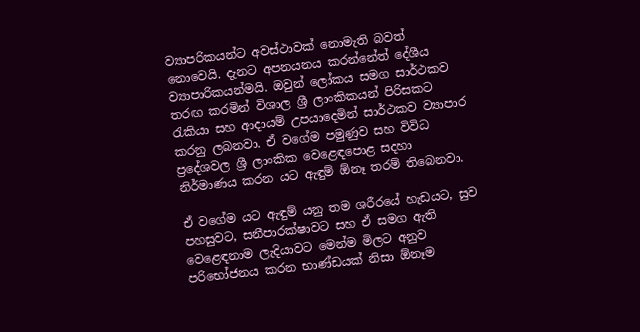ව්‍යාපරිකයන්ට අවස්ථාවක් නොමැති බවත් නොවෙයි. දැනට අපනයනය කරන්නේත් දේශීය ව්‍යාපාරිකයන්මයි. ඔවුන් ලෝකය සමග සාර්ථකව තරඟ කරමින් විශාල ශ්‍රී ලාංකිකයන් පිරිසකට රැකියා සහ ආදායම් උපයාදෙමින් සාර්ථකව ව්‍යාපාර කරනු ලබනවා. ඒ වගේම පමුණුව සහ විවිධ ප්‍රදේශවල ශ්‍රී ලාංකික වෙළෙඳපොළ සදහා නිර්මාණය කරන යට ඇඳුම් ඕනෑ තරම් තිබෙනවා.

ඒ වගේම යට ඇඳුම් යනු තම ශරීරයේ හැඩයට, සුව පහසුවට, සනීපාරක්ෂාවට සහ ඒ සමග ඇති වෙළෙඳනාම ලැදියාවට මෙන්ම මිලට අනුව පරිභෝජනය කරන භාණ්ඩයක් නිසා ඕනෑම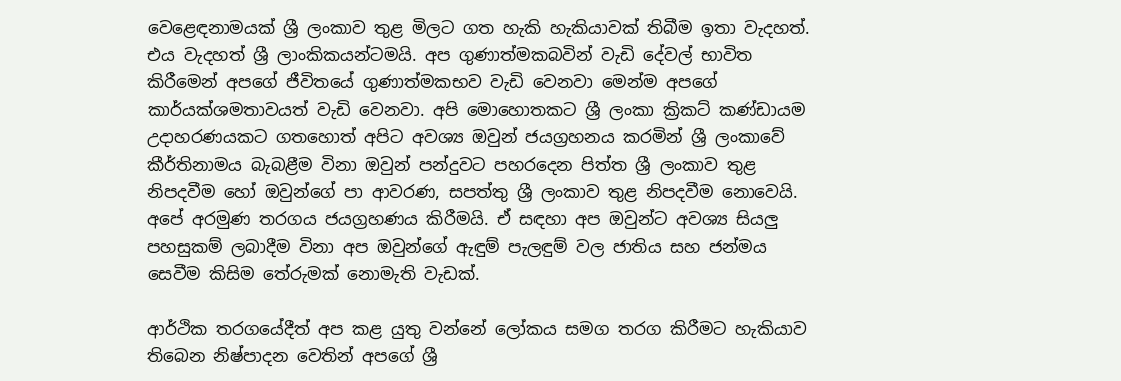වෙළෙඳනාමයක් ශ්‍රී ලංකාව තුළ මිලට ගත හැකි හැකියාවක් තිබීම ඉතා වැදහත්. එය වැදහත් ශ්‍රී ලාංකිකයන්ටමයි. අප ගුණාත්මකබවින් වැඩි දේවල් භාවිත කිරීමෙන් අපගේ ජීවිතයේ ගුණාත්මකභව වැඩි වෙනවා මෙන්ම අපගේ කාර්යක්ශමතාවයත් වැඩි වෙනවා. අපි මොහොතකට ශ්‍රී ලංකා ක්‍රිකට් කණ්ඩායම උදාහරණයකට ගතහොත් අපිට අවශ්‍ය ඔවුන් ජයග්‍රහනය කරමින් ශ්‍රී ලංකාවේ කීර්තිනාමය බැබළීම විනා ඔවුන් පන්දුවට පහරදෙන පිත්ත ශ්‍රී ලංකාව තුළ නිපදවීම හෝ ඔවුන්ගේ පා ආවරණ, සපත්තු ශ්‍රී ලංකාව තුළ නිපදවීම නොවෙයි. අපේ අරමුණ තරගය ජයග්‍රහණය කිරීමයි. ඒ සඳහා අප ඔවුන්ට අවශ්‍ය සියලු පහසුකම් ලබාදීම විනා අප ඔවුන්ගේ ඇඳුම් පැලඳුම් වල ජාතිය සහ ජන්මය සෙවීම කිසිම තේරුමක් නොමැති වැඩක්.

ආර්ථික තරගයේදීත් අප කළ යුතු වන්නේ ලෝකය සමග තරග කිරීමට හැකියාව තිබෙන නිෂ්පාදන වෙතින් අපගේ ශ්‍රී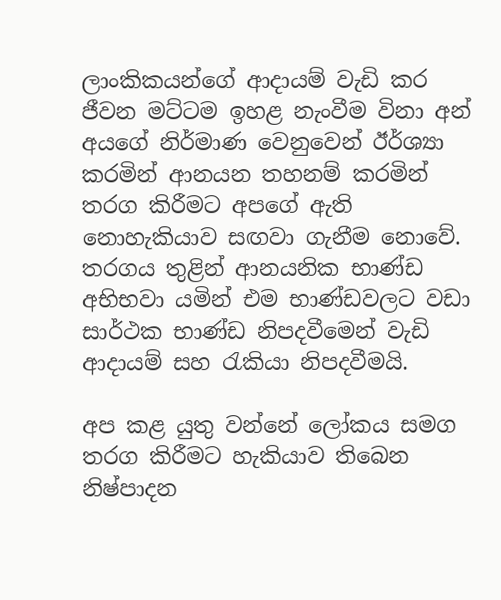ලාංකිකයන්ගේ ආදායම් වැඩි කර ජීවන මට්ටම ඉහළ නැංවීම විනා අන් අයගේ නිර්මාණ වෙනුවෙන් ඊර්ශ්‍යා කරමින් ආනයන තහනම් කරමින් තරග කිරීමට අපගේ ඇති නොහැකියාව සඟවා ගැනීම නොවේ. තරගය තුළින් ආනයනික භාණ්ඩ අභිභවා යමින් එම භාණ්ඩවලට වඩා සාර්ථක භාණ්ඩ නිපදවීමෙන් වැඩි ආදායම් සහ රැකියා නිපදවීමයි.

අප කළ යුතු වන්නේ ලෝකය සමග තරග කිරීමට හැකියාව තිබෙන නිෂ්පාදන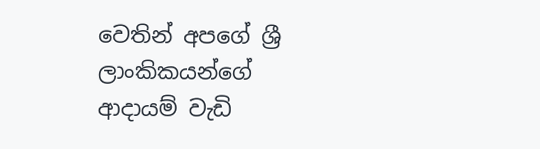වෙතින් අපගේ ශ්‍රී ලාංකිකයන්ගේ ආදායම් වැඩි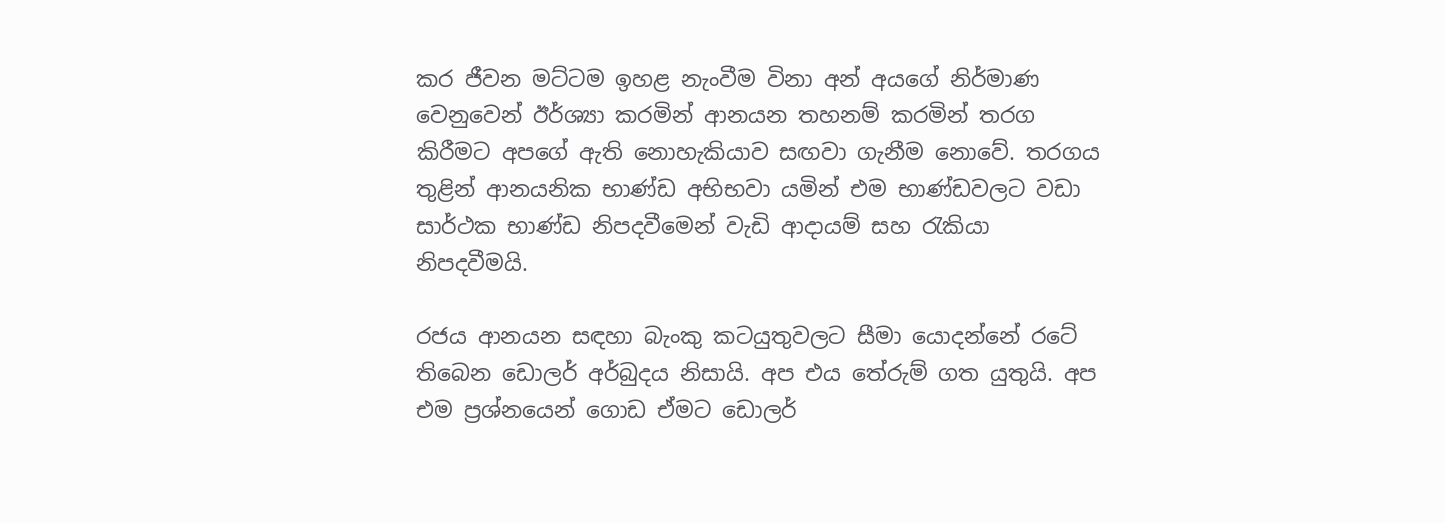කර ජීවන මට්ටම ඉහළ නැංවීම විනා අන් අයගේ නිර්මාණ වෙනුවෙන් ඊර්ශ්‍යා කරමින් ආනයන තහනම් කරමින් තරග කිරීමට අපගේ ඇති නොහැකියාව සඟවා ගැනීම නොවේ. තරගය තුළින් ආනයනික භාණ්ඩ අභිභවා යමින් එම භාණ්ඩවලට වඩා සාර්ථක භාණ්ඩ නිපදවීමෙන් වැඩි ආදායම් සහ රැකියා නිපදවීමයි.

රජය ආනයන සඳහා බැංකු කටයුතුවලට සීමා යොදන්නේ රටේ තිබෙන ඩොලර් අර්බුදය නිසායි. අප එය තේරුම් ගත යුතුයි. අප එම ප්‍රශ්නයෙන් ගොඩ ඒමට ඩොලර්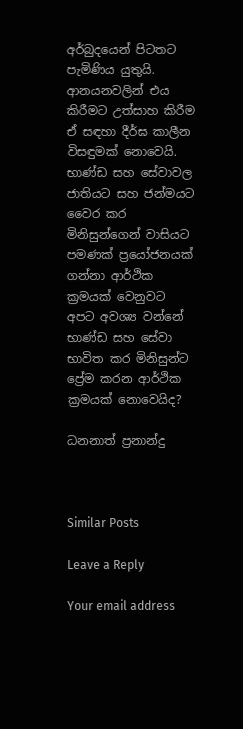අර්බුදයෙන් පිටතට පැමිණිය යුතුයි. ආනයනවලින් එය කිරීමට උත්සාහ කිරීම ඒ සඳහා දීර්ඝ කාලීන විසඳුමක් නොවෙයි. භාණ්ඩ සහ සේවාවල ජාතියට සහ ජන්මයට වෛර කර මිනිසුන්ගෙන් වාසියට පමණක් ප්‍රයෝජනයක් ගන්නා ආර්ථික ක්‍රමයක් වෙනුවට අපට අවශ්‍ය වන්නේ භාණ්ඩ සහ සේවා භාවිත කර මිනිසුන්ට ප්‍රේම කරන ආර්ථික ක්‍රමයක් නොවෙයිද?

ධනනාත් ප්‍රනාන්දු



Similar Posts

Leave a Reply

Your email address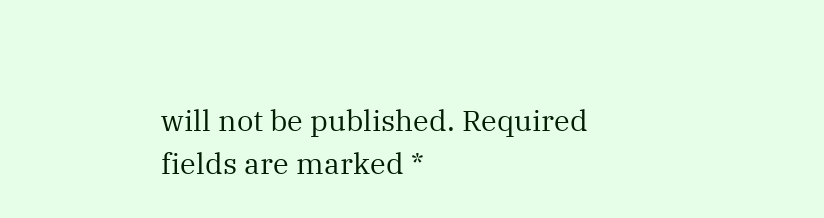will not be published. Required fields are marked *